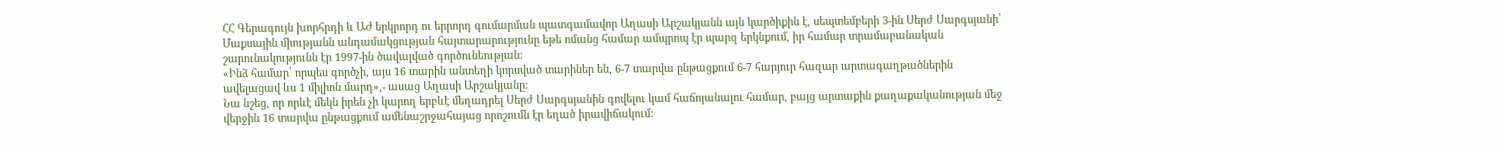ՀՀ Գերագույն խորհրդի և ԱԺ երկրորդ ու երրորդ գումարման պատգամավոր Աղասի Արշակյանն այն կարծիքին է, սեպտեմբերի 3-ին Սերժ Սարգսյանի՝ Մաքսային միությանն անդամակցության հայտարարությունը եթե ոմանց համար ամպրոպ էր պարզ երկնքում, իր համար տրամաբանական շարունակությունն էր 1997-ին ծավալված գործունեության:
«Ինձ համար՝ որպես գործչի, այս 16 տարին անտեղի կորսված տարիներ են, 6-7 տարվա ընթացքում 6-7 հարյուր հազար արտագաղթածներին ավելացավ ևս 1 միլիոն մարդ»,- ասաց Աղասի Արշակյանը:
Նա նշեց, որ որևէ մեկն իրեն չի կարող երբևէ մեղադրել Սերժ Սարգսյանին գովելու կամ հաճոյանալու համար, բայց արտաքին քաղաքականության մեջ վերջին 16 տարվա ընթացքում ամենաշրջահայաց որոշումն էր եղած իրավիճակում: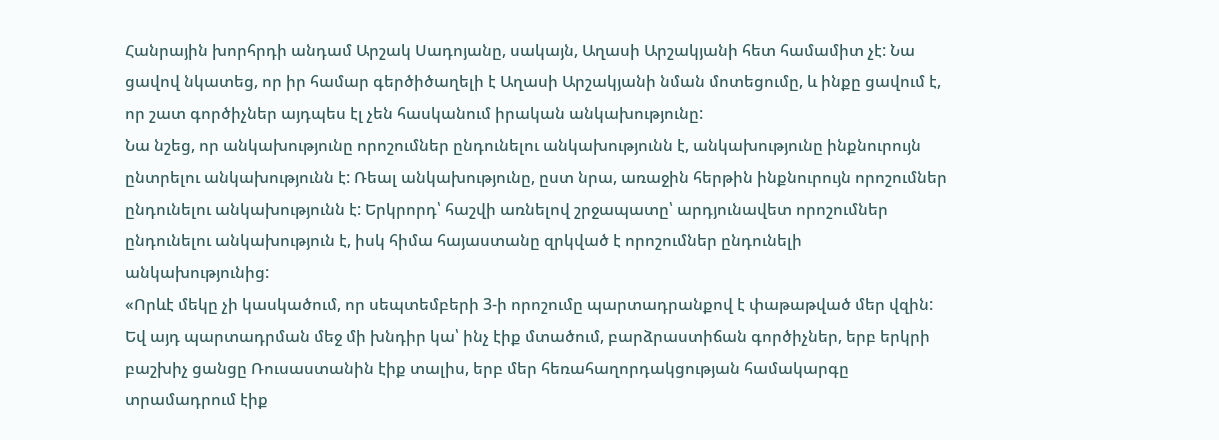Հանրային խորհրդի անդամ Արշակ Սադոյանը, սակայն, Աղասի Արշակյանի հետ համամիտ չէ: Նա ցավով նկատեց, որ իր համար գերծիծաղելի է Աղասի Արշակյանի նման մոտեցումը, և ինքը ցավում է, որ շատ գործիչներ այդպես էլ չեն հասկանում իրական անկախությունը:
Նա նշեց, որ անկախությունը որոշումներ ընդունելու անկախությունն է, անկախությունը ինքնուրույն ընտրելու անկախությունն է: Ռեալ անկախությունը, ըստ նրա, առաջին հերթին ինքնուրույն որոշումներ ընդունելու անկախությունն է: Երկրորդ՝ հաշվի առնելով շրջապատը՝ արդյունավետ որոշումներ ընդունելու անկախություն է, իսկ հիմա հայաստանը զրկված է որոշումներ ընդունելի անկախությունից:
«Որևէ մեկը չի կասկածում, որ սեպտեմբերի 3-ի որոշումը պարտադրանքով է փաթաթված մեր վզին: Եվ այդ պարտադրման մեջ մի խնդիր կա՝ ինչ էիք մտածում, բարձրաստիճան գործիչներ, երբ երկրի բաշխիչ ցանցը Ռուսաստանին էիք տալիս, երբ մեր հեռահաղորդակցության համակարգը տրամադրում էիք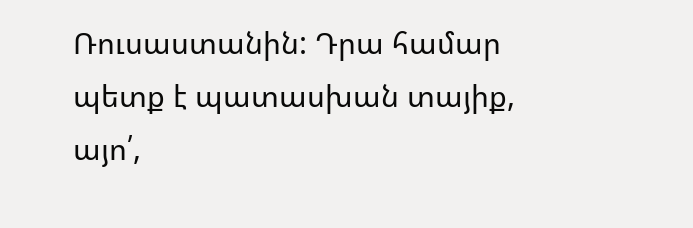Ռուսաստանին: Դրա համար պետք է պատասխան տայիք, այո՛,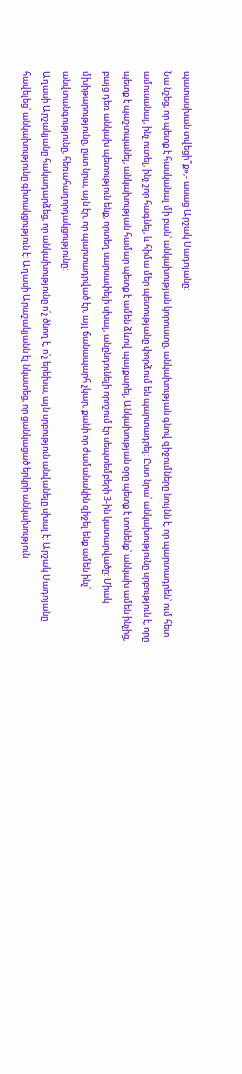պատասխան տվեցի՞ք»,- ասաց Արշակ Սադոյանը:
Նա նշեց, որ պետք է հասկանալ մի բան՝ անկախության կորուստը, անկախության գնով զիջումները նույնն է, որ պարտադրեն՝ ում հետ ամուսանալ, ինչ ուտել, ինչ շոր հագնել, և հիմա մեր պետությանը փորձում են պարտադրել: Ըստ նրա՝ անկախությունը սրբություն է, որը պետք է պաշտպանել, անկախության համար պետք է ամեն ձևով պայքարել, Անկախության օրը պետք է տոնենք՝ անկախ ամեն ինչից, բայց դեռ անկախ պետություն ենք, որտեղ սարսափելի սխալ, անընդունելի որոշում էր սեպտեմբերի 3-ին կատարվածը: Միակ մխիթարությունը, ըստ նրա, այն էր, որ պարտադրված էր, այլ ճանապարհ չկար, քանի որ ժամանակին զիջել ենք ամեն ինչ՝ անվտանգությունը, հեռահաղորդակցությունը:
Աղասի Արշակյանը հակադարձեց, որ անկախությունը ո՛չ ծնող է, ո՛չ երեխա, այն սրբություն անվանելը սխալ է: Արշակ Սադոյանը հավելեց՝ անկախությունը գիտակցություն է: Աղասի Արաշակյանն էլ նկատեց, որ ցանկացած երկրի անկախություն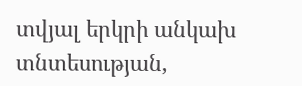տվյալ երկրի անկախ տնտեսության,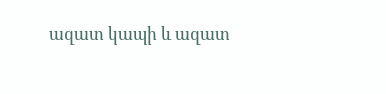ազատ կապի և ազատ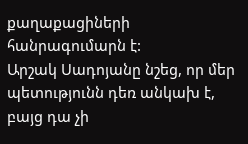քաղաքացիների հանրագումարն է:
Արշակ Սադոյանը նշեց, որ մեր պետությունն դեռ անկախ է, բայց դա չի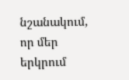նշանակում, որ մեր երկրում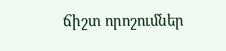ճիշտ որոշումներ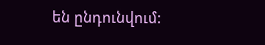են ընդունվում: